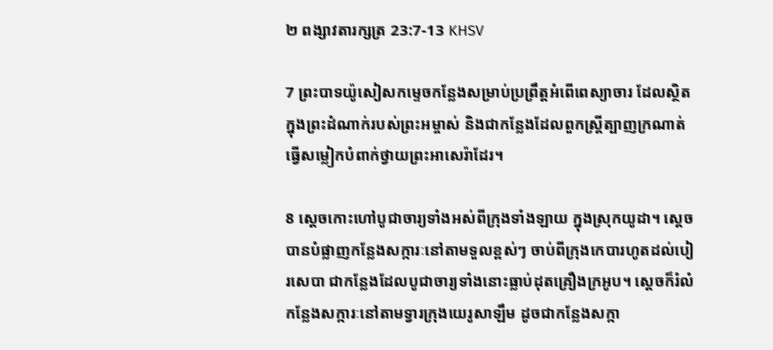២ ពង្សា‌វតារ‌ក្សត្រ 23:7-13 KHSV

7 ព្រះ‌បាទយ៉ូសៀសកម្ទេចកន្លែងសម្រាប់ប្រព្រឹត្តអំពើពេស្យា‌ចារ ដែលស្ថិតក្នុងព្រះ‌ដំណាក់របស់ព្រះ‌អម្ចាស់ និងជាកន្លែងដែលពួកស្ត្រីត្បាញក្រណាត់ ធ្វើសម្លៀក‌បំពាក់ថ្វាយព្រះ‌អាសេ‌រ៉ាដែរ។

8 ស្ដេចកោះហៅបូជា‌ចារ្យទាំងអស់ពីក្រុងទាំង‌ឡាយ ក្នុងស្រុកយូដា។ ស្ដេចបានបំផ្លាញកន្លែងសក្ការៈនៅតាមទួលខ្ពស់ៗ ចាប់ពីក្រុងកេបារហូតដល់បៀរ‌សេ‌បា ជាកន្លែងដែលបូជា‌ចារ្យទាំងនោះធ្លាប់ដុតគ្រឿងក្រអូប។ ស្ដេចក៏រំលំកន្លែងសក្ការៈនៅតាមទ្វារក្រុងយេរូ‌សាឡឹម ដូចជាកន្លែងសក្កា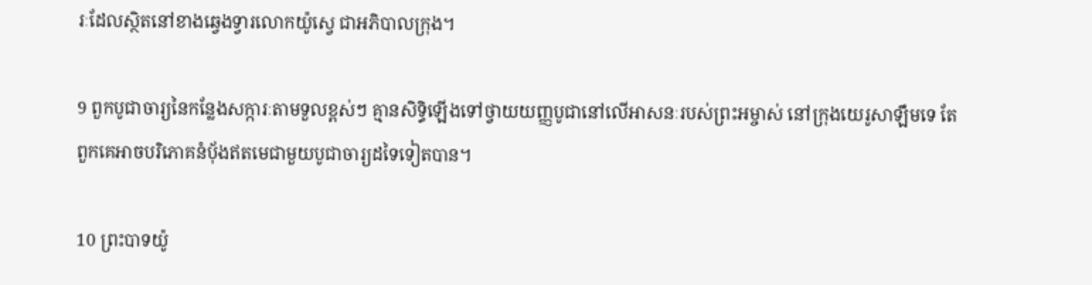រៈដែលស្ថិតនៅខាងឆ្វេងទ្វារលោកយ៉ូស្វេ ជាអភិ‌បាលក្រុង។

9 ពួកបូជា‌ចារ្យនៃកន្លែងសក្ការៈតាមទួលខ្ពស់ៗ គ្មានសិទ្ធិឡើងទៅថ្វាយយញ្ញ‌បូជានៅលើអាសនៈរបស់ព្រះ‌អម្ចាស់ នៅក្រុងយេរូ‌សាឡឹមទេ តែពួកគេអាចបរិភោគនំបុ័ងឥតមេជាមួយបូជា‌ចារ្យដទៃទៀតបាន។

10 ព្រះ‌បាទយ៉ូ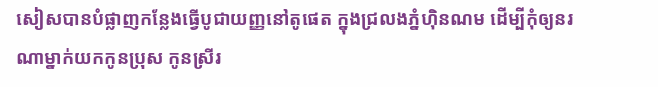សៀសបានបំផ្លាញកន្លែងធ្វើបូជាយញ្ញនៅតូផេត ក្នុងជ្រលងភ្នំហ៊ិន‌ណម ដើម្បីកុំឲ្យនរណាម្នាក់យកកូនប្រុស កូនស្រីរ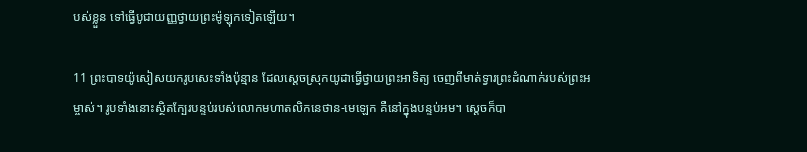បស់ខ្លួន ទៅធ្វើបូជាយញ្ញថ្វាយព្រះម៉ូឡុកទៀតឡើយ។

11 ព្រះ‌បាទយ៉ូសៀសយករូបសេះទាំងប៉ុន្មាន ដែលស្ដេចស្រុកយូដាធ្វើថ្វាយព្រះ‌អាទិត្យ ចេញពីមាត់ទ្វារព្រះ‌ដំណាក់របស់ព្រះ‌អម្ចាស់។ រូបទាំងនោះស្ថិតក្បែរបន្ទប់របស់លោកមហា‌តលិកនេថាន-មេឡេក គឺនៅក្នុងបន្ទប់អម។ ស្ដេចក៏បា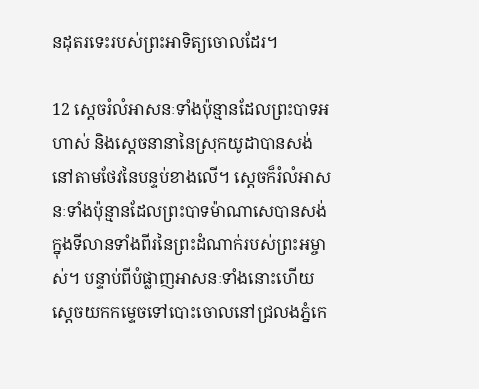នដុតរទេះរបស់ព្រះ‌អាទិត្យចោលដែរ។

12 ស្ដេចរំលំអាសនៈទាំងប៉ុន្មានដែលព្រះ‌បាទអហាស់ និងស្ដេចនានានៃស្រុកយូដាបានសង់ នៅតាមថែវនៃបន្ទប់ខាងលើ។ ស្ដេចក៏រំលំអាសនៈទាំងប៉ុន្មានដែលព្រះ‌បាទម៉ាណា‌សេបានសង់ ក្នុងទី‌លានទាំងពីរនៃព្រះ‌ដំណាក់របស់ព្រះ‌អម្ចាស់។ បន្ទាប់ពីបំផ្លាញអាសនៈទាំងនោះហើយ ស្ដេចយកកម្ទេចទៅបោះចោលនៅជ្រលងភ្នំកេ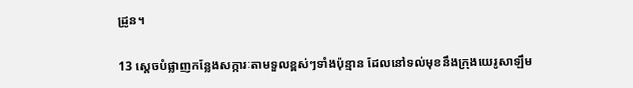ដ្រូន។

13 ស្ដេចបំផ្លាញកន្លែងសក្ការៈតាមទួលខ្ពស់ៗទាំងប៉ុន្មាន ដែលនៅទល់មុខនឹងក្រុងយេរូ‌សាឡឹម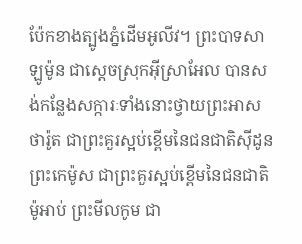ប៉ែកខាងត្បូងភ្នំដើមអូលីវ។ ព្រះ‌បាទសាឡូម៉ូន ជាស្ដេចស្រុកអ៊ីស្រា‌អែល បានសង់កន្លែងសក្ការៈទាំងនោះថ្វាយព្រះ‌អាសថា‌រ៉ូត ជាព្រះគួរស្អប់ខ្ពើមនៃជន‌ជាតិស៊ីដូន ព្រះ‌កេម៉ូស ជាព្រះគួរស្អប់ខ្ពើមនៃជន‌ជាតិម៉ូអាប់ ព្រះមីល‌កូម ជា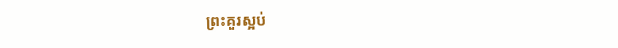ព្រះគួរស្អប់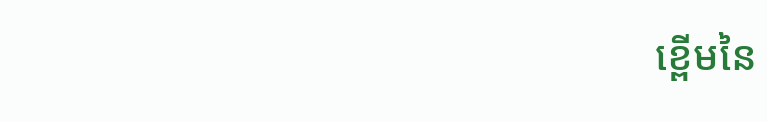ខ្ពើមនៃ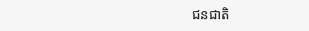ជន‌ជាតិ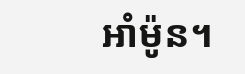អាំម៉ូន។